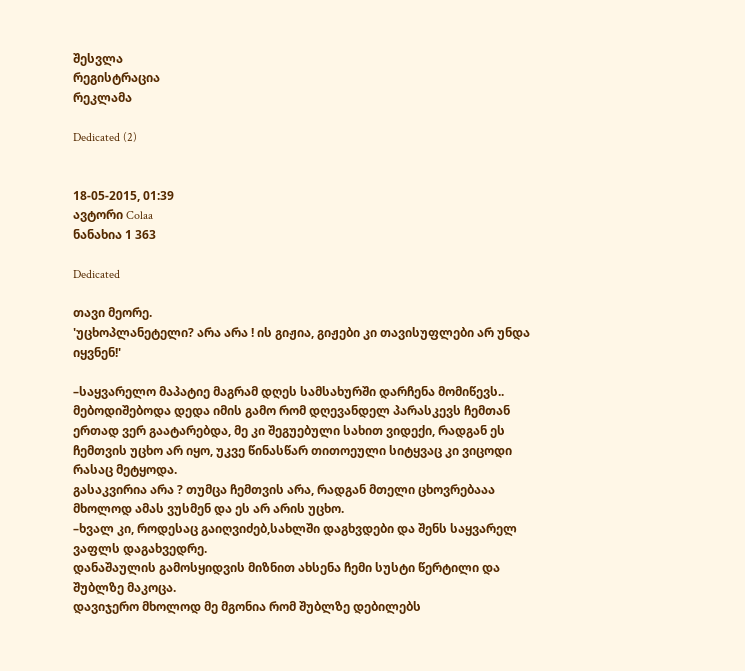შესვლა
რეგისტრაცია
რეკლამა

Dedicated (2)


18-05-2015, 01:39
ავტორი Colaa
ნანახია 1 363

Dedicated

თავი მეორე.
'უცხოპლანეტელი? არა არა ! ის გიჟია, გიჟები კი თავისუფლები არ უნდა იყვნენ!'

–საყვარელო მაპატიე მაგრამ დღეს სამსახურში დარჩენა მომიწევს..
მებოდიშებოდა დედა იმის გამო რომ დღევანდელ პარასკევს ჩემთან ერთად ვერ გაატარებდა, მე კი შეგუებული სახით ვიდექი, რადგან ეს ჩემთვის უცხო არ იყო, უკვე წინასწარ თითოეული სიტყვაც კი ვიცოდი რასაც მეტყოდა.
გასაკვირია არა ? თუმცა ჩემთვის არა, რადგან მთელი ცხოვრებააა მხოლოდ ამას ვუსმენ და ეს არ არის უცხო.
–ხვალ კი, როდესაც გაიღვიძებ,სახლში დაგხვდები და შენს საყვარელ ვაფლს დაგახვედრე.
დანაშაულის გამოსყიდვის მიზნით ახსენა ჩემი სუსტი წერტილი და შუბლზე მაკოცა.
დავიჯერო მხოლოდ მე მგონია რომ შუბლზე დებილებს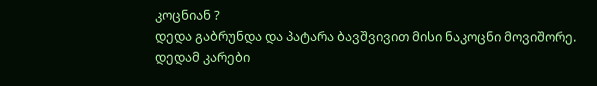კოცნიან ?
დედა გაბრუნდა და პატარა ბავშვივით მისი ნაკოცნი მოვიშორე.
დედამ კარები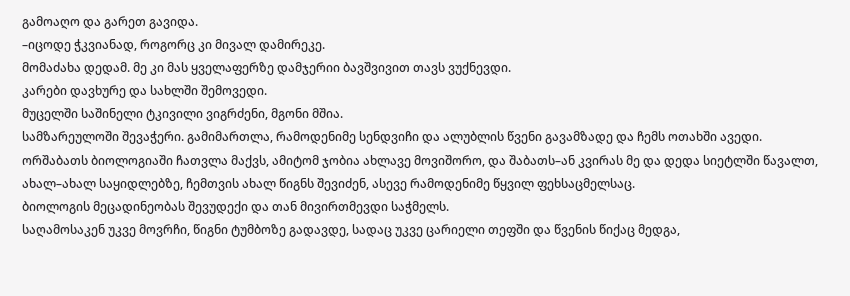გამოაღო და გარეთ გავიდა.
–იცოდე ჭკვიანად, როგორც კი მივალ დამირეკე.
მომაძახა დედამ. მე კი მას ყველაფერზე დამჯერიი ბავშვივით თავს ვუქნევდი.
კარები დავხურე და სახლში შემოვედი.
მუცელში საშინელი ტკივილი ვიგრძენი, მგონი მშია.
სამზარეულოში შევაჭერი. გამიმართლა, რამოდენიმე სენდვიჩი და ალუბლის წვენი გავამზადე და ჩემს ოთახში ავედი.
ორშაბათს ბიოლოგიაში ჩათვლა მაქვს, ამიტომ ჯობია ახლავე მოვიშორო, და შაბათს–ან კვირას მე და დედა სიეტლში წავალთ, ახალ–ახალ საყიდლებზე, ჩემთვის ახალ წიგნს შევიძენ, ასევე რამოდენიმე წყვილ ფეხსაცმელსაც.
ბიოლოგის მეცადინეობას შევუდექი და თან მივირთმევდი საჭმელს.
საღამოსაკენ უკვე მოვრჩი, წიგნი ტუმბოზე გადავდე, სადაც უკვე ცარიელი თეფში და წვენის წიქაც მედგა,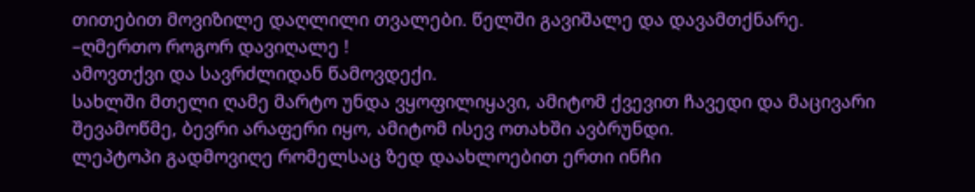თითებით მოვიზილე დაღლილი თვალები. წელში გავიშალე და დავამთქნარე.
–ღმერთო როგორ დავიღალე !
ამოვთქვი და სავრძლიდან წამოვდექი.
სახლში მთელი ღამე მარტო უნდა ვყოფილიყავი, ამიტომ ქვევით ჩავედი და მაცივარი შევამოწმე, ბევრი არაფერი იყო, ამიტომ ისევ ოთახში ავბრუნდი.
ლეპტოპი გადმოვიღე რომელსაც ზედ დაახლოებით ერთი ინჩი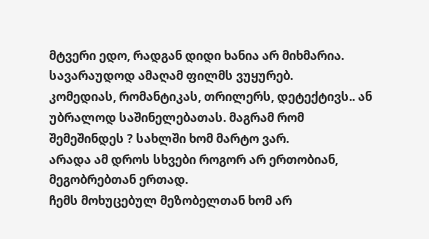მტვერი ედო, რადგან დიდი ხანია არ მიხმარია.
სავარაუდოდ ამაღამ ფილმს ვუყურებ.
კომედიას, რომანტიკას, თრილერს, დეტექტივს.. ან უბრალოდ საშინელებათას. მაგრამ რომ შემეშინდეს ? სახლში ხომ მარტო ვარ.
არადა ამ დროს სხვები როგორ არ ერთობიან, მეგობრებთან ერთად.
ჩემს მოხუცებულ მეზობელთან ხომ არ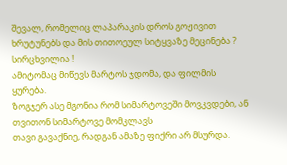შევალ, რომელიც ლაპარაკის დროს გოჟივით ხრუტუნებს და მის თითოეულ სიტყვაზე მეცინება ? სირცხვილია !
ამიტომაც მიწევს მარტოს ჯდომა, და ფილმის ყურება.
ზოგჯერ ასე მგონია რომ სიმარტოვეში მოვკვდები, ან თვითონ სიმარტოვე მომკლავს
თავი გავაქნიე, რადგან ამაზე ფიქრი არ მსურდა.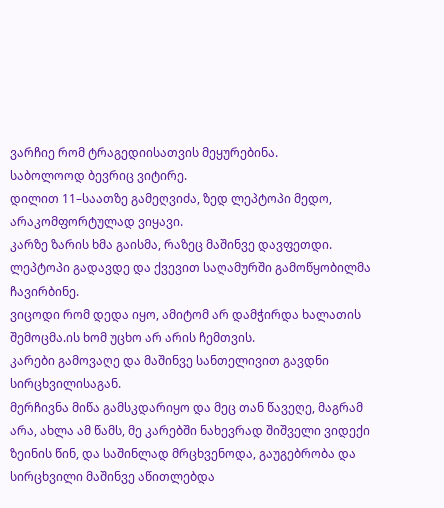ვარჩიე რომ ტრაგედიისათვის მეყურებინა.
საბოლოოდ ბევრიც ვიტირე.
დილით 11–საათზე გამეღვიძა, ზედ ლეპტოპი მედო, არაკომფორტულად ვიყავი.
კარზე ზარის ხმა გაისმა, რაზეც მაშინვე დავფეთდი.
ლეპტოპი გადავდე და ქვევით საღამურში გამოწყობილმა ჩავირბინე.
ვიცოდი რომ დედა იყო, ამიტომ არ დამჭირდა ხალათის შემოცმა.ის ხომ უცხო არ არის ჩემთვის.
კარები გამოვაღე და მაშინვე სანთელივით გავდნი სირცხვილისაგან.
მერჩივნა მიწა გამსკდარიყო და მეც თან წავეღე, მაგრამ არა, ახლა ამ წამს, მე კარებში ნახევრად შიშველი ვიდექი ზეინის წინ, და საშინლად მრცხვენოდა, გაუგებრობა და სირცხვილი მაშინვე აწითლებდა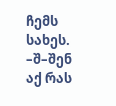ჩემს სახეს.
–შ–შენ აქ რას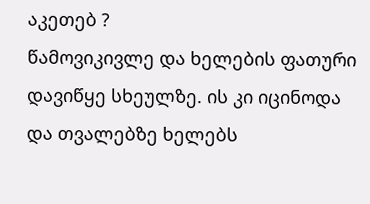აკეთებ ?
წამოვიკივლე და ხელების ფათური დავიწყე სხეულზე. ის კი იცინოდა და თვალებზე ხელებს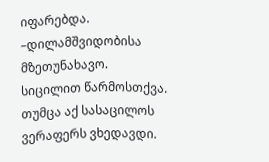იფარებდა.
–დილამშვიდობისა მზეთუნახავო.
სიცილით წარმოსთქვა. თუმცა აქ სასაცილოს ვერაფერს ვხედავდი.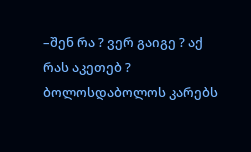–შენ რა ? ვერ გაიგე ? აქ რას აკეთებ ?
ბოლოსდაბოლოს კარებს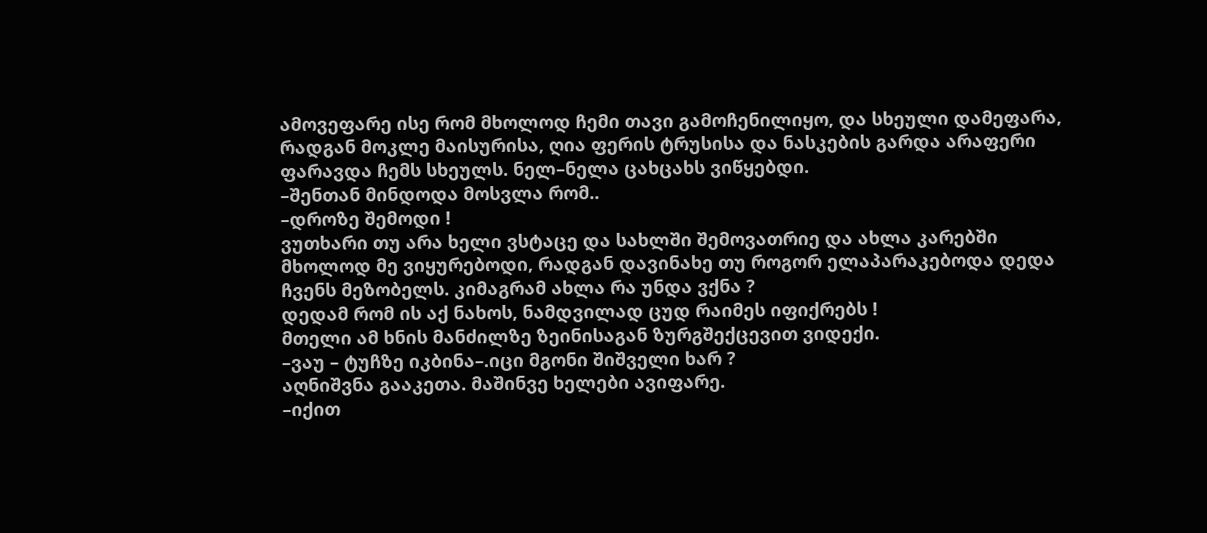ამოვეფარე ისე რომ მხოლოდ ჩემი თავი გამოჩენილიყო, და სხეული დამეფარა, რადგან მოკლე მაისურისა, ღია ფერის ტრუსისა და ნასკების გარდა არაფერი ფარავდა ჩემს სხეულს. ნელ–ნელა ცახცახს ვიწყებდი.
–შენთან მინდოდა მოსვლა რომ..
–დროზე შემოდი !
ვუთხარი თუ არა ხელი ვსტაცე და სახლში შემოვათრიე და ახლა კარებში მხოლოდ მე ვიყურებოდი, რადგან დავინახე თუ როგორ ელაპარაკებოდა დედა ჩვენს მეზობელს. კიმაგრამ ახლა რა უნდა ვქნა ?
დედამ რომ ის აქ ნახოს, ნამდვილად ცუდ რაიმეს იფიქრებს !
მთელი ამ ხნის მანძილზე ზეინისაგან ზურგშექცევით ვიდექი.
–ვაუ – ტუჩზე იკბინა–.იცი მგონი შიშველი ხარ ?
აღნიშვნა გააკეთა. მაშინვე ხელები ავიფარე.
–იქით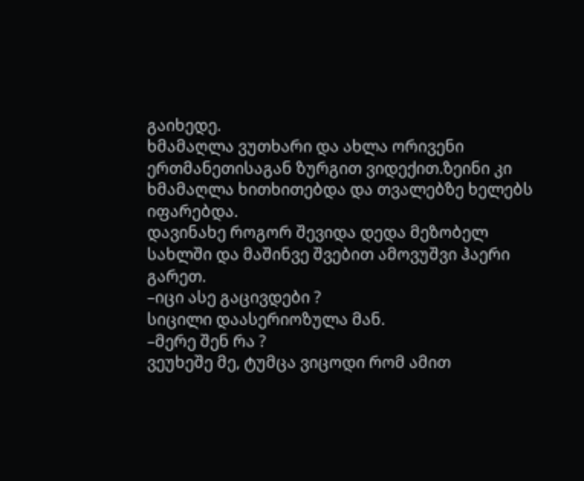გაიხედე.
ხმამაღლა ვუთხარი და ახლა ორივენი ერთმანეთისაგან ზურგით ვიდექით.ზეინი კი ხმამაღლა ხითხითებდა და თვალებზე ხელებს იფარებდა.
დავინახე როგორ შევიდა დედა მეზობელ სახლში და მაშინვე შვებით ამოვუშვი ჰაერი გარეთ.
–იცი ასე გაცივდები ?
სიცილი დაასერიოზულა მან.
–მერე შენ რა ?
ვეუხეშე მე, ტუმცა ვიცოდი რომ ამით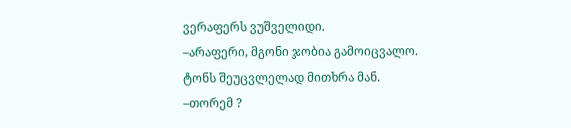ვერაფერს ვუშველიდი.
–არაფერი, მგონი ჯობია გამოიცვალო.
ტონს შეუცვლელად მითხრა მან.
–თორემ ?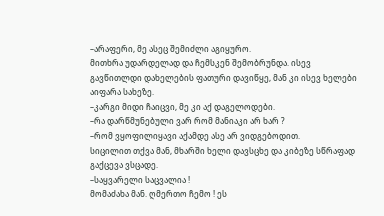–არაფერი, მე ასეც შემიძლი აგიყურო.
მითხრა უდარდელად და ჩემსკენ შემობრუნდა. ისევ გავწითლდი დახელების ფათური დავიწყე, მან კი ისევ ხელები აიფარა სახეზე.
–კარგი მიდი ჩაიცვი, მე კი აქ დაგელოდები.
–რა დარწმუნებული ვარ რომ მანიაკი არ ხარ ?
–რომ ვყოფილიყავი აქამდე ასე არ ვიდგებოდით.
სიცილით თქვა მან, მხარში ხელი დავსცხე და კიბეზე სწრაფად გაქცევა ვსცადე.
–საყვარელი საცვალია !
მომაძახა მან. ღმერთო ჩემო ! ეს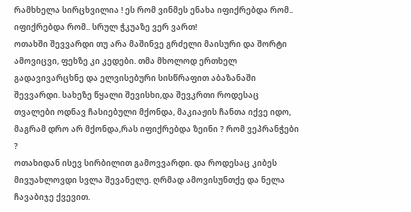რამხხელა სირცხვილია ! ეს რომ ვინმეს ენახა იფიქრებდა რომ.. იფიქრებდა რომ.. სრულ ჭკუაზე ვერ ვართ!
ოთახში შევვარდი თუ არა მაშინვე გრძელი მაისური და შორტი ამოვიცვი, ფეხზე კი კედები. თმა მხოლოდ ერთხელ გადავივარცხნე და ელვისებური სისწრაფით აბაზანაში შევვარდი. სახეზე წყალი შევისხი,და შევკრთი როდესაც თვალები ოდნავ ჩასიებული მქონდა, მაკიაჟის ჩანთა იქვე იდო, მაგრამ დრო არ მქონდა,რას იფიქრებდა ზეინი ? რომ ვეპრანჭები ?
ოთახიდან ისევ სირბილით გამოვვარდი. და როდესაც კიბეს მივუახლოვდი სვლა შევანელე. ღრმად ამოვისუნთქე და ნელა ჩავაბიჯე ქვევით.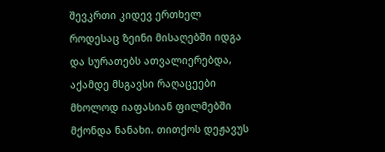შევკრთი კიდევ ერთხელ როდესაც ზეინი მისაღებში იდგა და სურათებს ათვალიერებდა, აქამდე მსგავსი რაღაცეები მხოლოდ იაფასიან ფილმებში მქონდა ნანახი. თითქოს დეჟავუს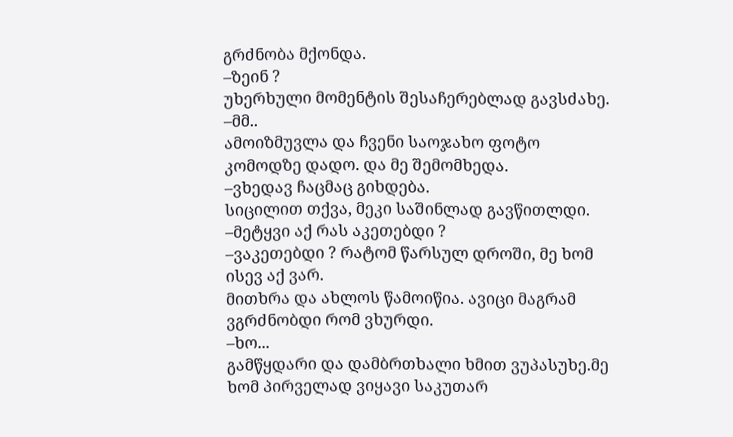გრძნობა მქონდა.
–ზეინ ?
უხერხული მომენტის შესაჩერებლად გავსძახე.
–მმ..
ამოიზმუვლა და ჩვენი საოჯახო ფოტო კომოდზე დადო. და მე შემომხედა.
–ვხედავ ჩაცმაც გიხდება.
სიცილით თქვა, მეკი საშინლად გავწითლდი.
–მეტყვი აქ რას აკეთებდი ?
–ვაკეთებდი ? რატომ წარსულ დროში, მე ხომ ისევ აქ ვარ.
მითხრა და ახლოს წამოიწია. ავიცი მაგრამ ვგრძნობდი რომ ვხურდი.
–ხო...
გამწყდარი და დამბრთხალი ხმით ვუპასუხე.მე ხომ პირველად ვიყავი საკუთარ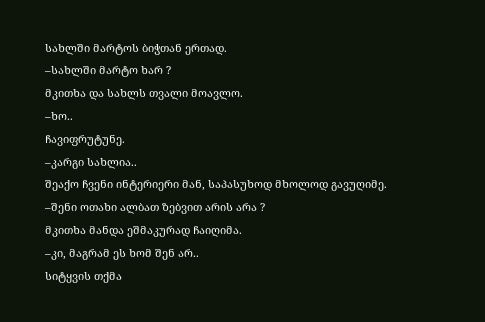სახლში მარტოს ბიჭთან ერთად.
–სახლში მარტო ხარ ?
მკითხა და სახლს თვალი მოავლო.
–ხო..
ჩავიფრუტუნე.
–კარგი სახლია..
შეაქო ჩვენი ინტერიერი მან, საპასუხოდ მხოლოდ გავუღიმე.
–შენი ოთახი ალბათ ზებვით არის არა ?
მკითხა მანდა ეშმაკურად ჩაიღიმა.
–კი, მაგრამ ეს ხომ შენ არ..
სიტყვის თქმა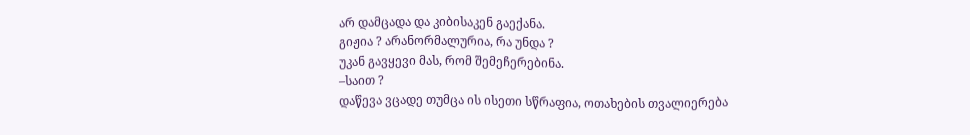არ დამცადა და კიბისაკენ გაექანა.
გიჟია ? არანორმალურია, რა უნდა ?
უკან გავყევი მას, რომ შემეჩერებინა.
–საით ?
დაწევა ვცადე თუმცა ის ისეთი სწრაფია, ოთახების თვალიერება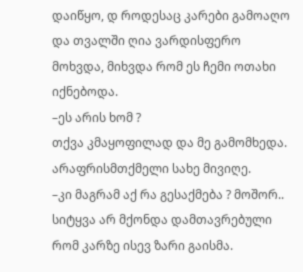დაიწყო, დ როდესაც კარები გამოაღო და თვალში ღია ვარდისფერო მოხვდა, მიხვდა რომ ეს ჩემი ოთახი იქნებოდა.
–ეს არის ხომ ?
თქვა კმაყოფილად და მე გამომხედა. არაფრისმთქმელი სახე მივიღე.
–კი მაგრამ აქ რა გესაქმება ? მოშორ..
სიტყვა არ მქონდა დამთავრებული რომ კარზე ისევ ზარი გაისმა.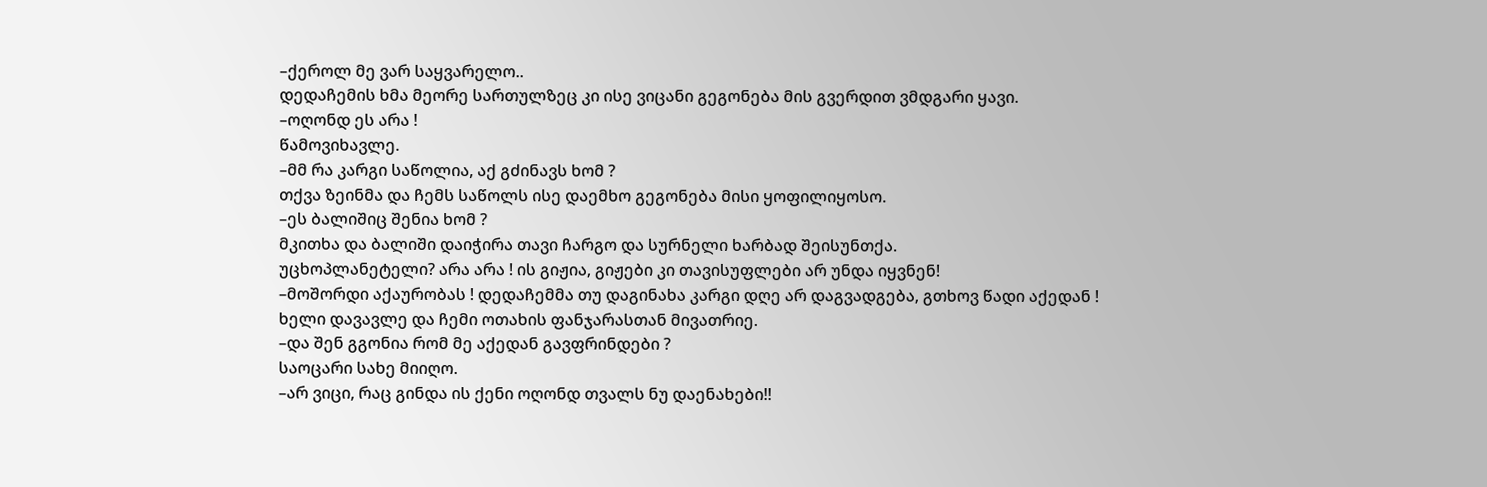–ქეროლ მე ვარ საყვარელო..
დედაჩემის ხმა მეორე სართულზეც კი ისე ვიცანი გეგონება მის გვერდით ვმდგარი ყავი.
–ოღონდ ეს არა !
წამოვიხავლე.
–მმ რა კარგი საწოლია, აქ გძინავს ხომ ?
თქვა ზეინმა და ჩემს საწოლს ისე დაემხო გეგონება მისი ყოფილიყოსო.
–ეს ბალიშიც შენია ხომ ?
მკითხა და ბალიში დაიჭირა თავი ჩარგო და სურნელი ხარბად შეისუნთქა.
უცხოპლანეტელი? არა არა ! ის გიჟია, გიჟები კი თავისუფლები არ უნდა იყვნენ!
–მოშორდი აქაურობას ! დედაჩემმა თუ დაგინახა კარგი დღე არ დაგვადგება, გთხოვ წადი აქედან !
ხელი დავავლე და ჩემი ოთახის ფანჯარასთან მივათრიე.
–და შენ გგონია რომ მე აქედან გავფრინდები ?
საოცარი სახე მიიღო.
–არ ვიცი, რაც გინდა ის ქენი ოღონდ თვალს ნუ დაენახები!!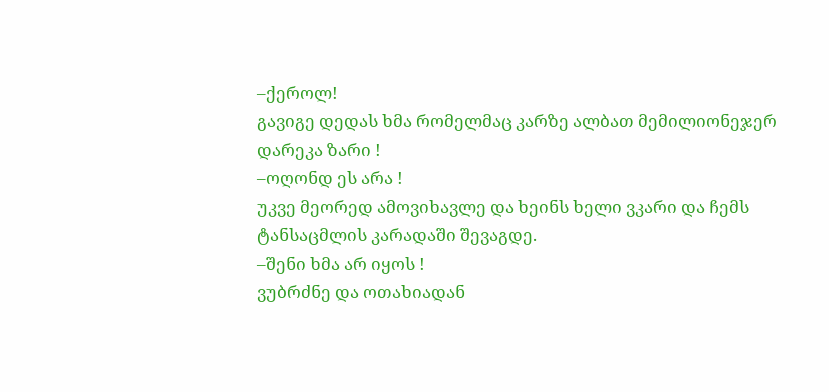–ქეროლ!
გავიგე დედას ხმა რომელმაც კარზე ალბათ მემილიონეჯერ დარეკა ზარი !
–ოღონდ ეს არა !
უკვე მეორედ ამოვიხავლე და ხეინს ხელი ვკარი და ჩემს ტანსაცმლის კარადაში შევაგდე.
–შენი ხმა არ იყოს !
ვუბრძნე და ოთახიადან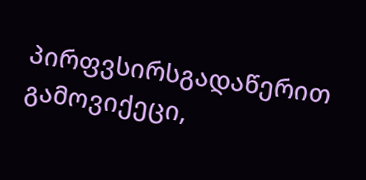პირფვსირსგადაწერით გამოვიქეცი,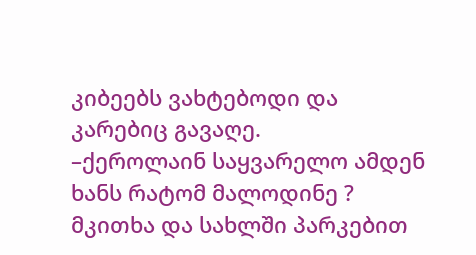კიბეებს ვახტებოდი და კარებიც გავაღე.
–ქეროლაინ საყვარელო ამდენ ხანს რატომ მალოდინე ?
მკითხა და სახლში პარკებით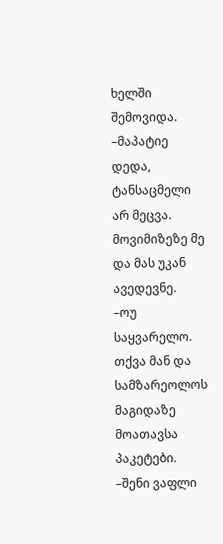ხელში შემოვიდა.
–მაპატიე დედა, ტანსაცმელი არ მეცვა.
მოვიმიზეზე მე და მას უკან ავედევნე.
–ოუ საყვარელო.
თქვა მან და სამზარეოლოს მაგიდაზე მოათავსა პაკეტები.
–შენი ვაფლი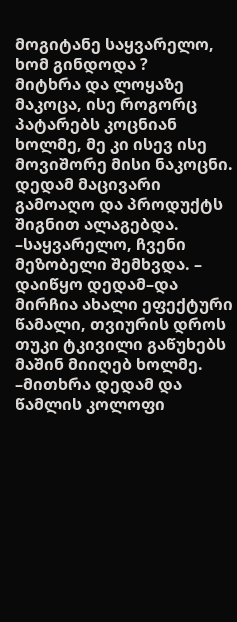მოგიტანე საყვარელო, ხომ გინდოდა ?
მიტხრა და ლოყაზე მაკოცა, ისე როგორც პატარებს კოცნიან ხოლმე, მე კი ისევ ისე მოვიშორე მისი ნაკოცნი.
დედამ მაცივარი გამოაღო და პროდუქტს შიგნით ალაგებდა.
–საყვარელო, ჩვენი მეზობელი შემხვდა. – დაიწყო დედამ–და მირჩია ახალი ეფექტური წამალი, თვიურის დროს თუკი ტკივილი გაწუხებს მაშინ მიიღებ ხოლმე.
–მითხრა დედამ და წამლის კოლოფი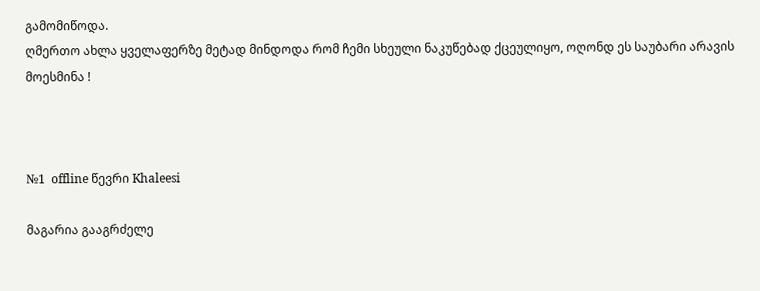გამომიწოდა.
ღმერთო ახლა ყველაფერზე მეტად მინდოდა რომ ჩემი სხეული ნაკუწებად ქცეულიყო, ოღონდ ეს საუბარი არავის მოესმინა !



№1  offline წევრი Khaleesi

მაგარია გააგრძელე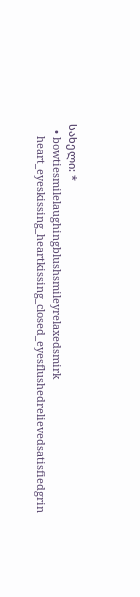სახელი: *
  • bowtiesmilelaughingblushsmileyrelaxedsmirk
    heart_eyeskissing_heartkissing_closed_eyesflushedrelievedsatisfiedgrin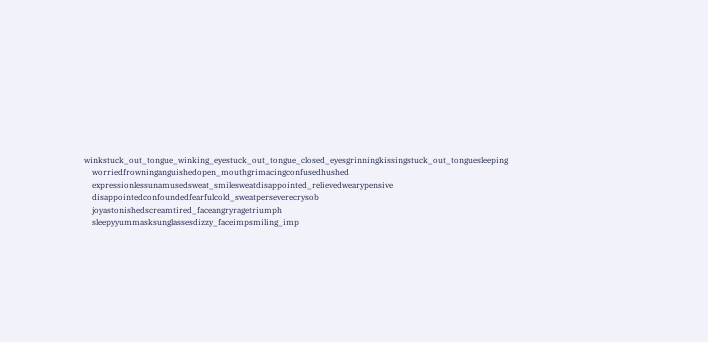winkstuck_out_tongue_winking_eyestuck_out_tongue_closed_eyesgrinningkissingstuck_out_tonguesleeping
    worriedfrowninganguishedopen_mouthgrimacingconfusedhushed
    expressionlessunamusedsweat_smilesweatdisappointed_relievedwearypensive
    disappointedconfoundedfearfulcold_sweatperseverecrysob
    joyastonishedscreamtired_faceangryragetriumph
    sleepyyummasksunglassesdizzy_faceimpsmiling_imp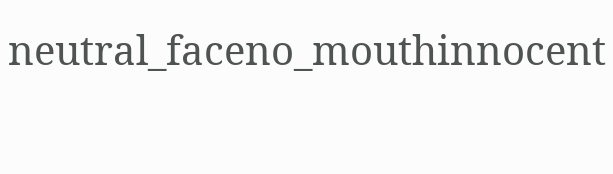neutral_faceno_mouthinnocent